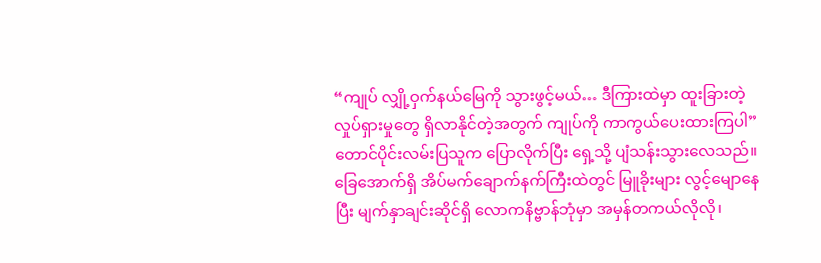“ကျုပ် လျှို့ဝှက်နယ်မြေကို သွားဖွင့်မယ်… ဒီကြားထဲမှာ ထူးခြားတဲ့လှုပ်ရှားမှုတွေ ရှိလာနိုင်တဲ့အတွက် ကျုပ်ကို ကာကွယ်ပေးထားကြပါ” တောင်ပိုင်းလမ်းပြသူက ပြောလိုက်ပြီး ရှေ့သို့ ပျံသန်းသွားလေသည်။
ခြေအောက်ရှိ အိပ်မက်ချောက်နက်ကြီးထဲတွင် မြူခိုးများ လွင့်မျောနေပြီး မျက်နှာချင်းဆိုင်ရှိ လောကနိဗ္ဗာန်ဘုံမှာ အမှန်တကယ်လိုလို၊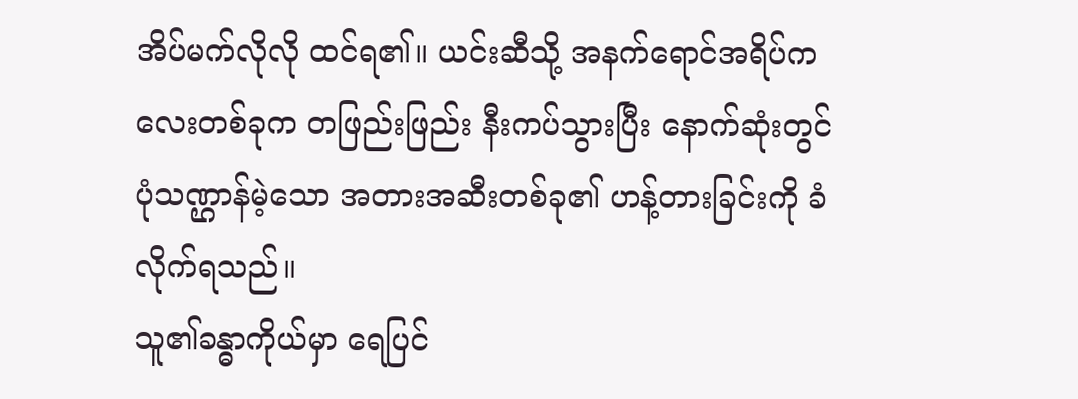အိပ်မက်လိုလို ထင်ရ၏။ ယင်းဆီသို့ အနက်ရောင်အရိပ်ကလေးတစ်ခုက တဖြည်းဖြည်း နီးကပ်သွားပြီး နောက်ဆုံးတွင် ပုံသဏ္ဌာန်မဲ့သော အတားအဆီးတစ်ခု၏ ဟန့်တားခြင်းကို ခံလိုက်ရသည်။
သူ၏ခန္ဓာကိုယ်မှာ ရေပြင်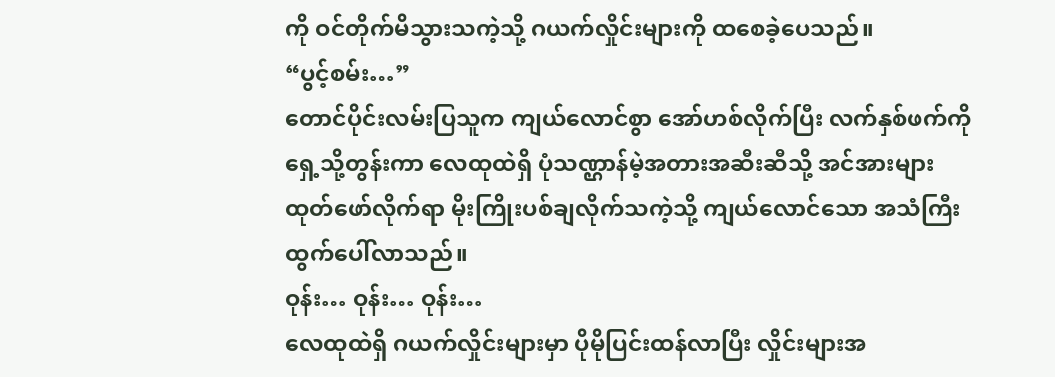ကို ဝင်တိုက်မိသွားသကဲ့သို့ ဂယက်လှိုင်းများကို ထစေခဲ့ပေသည်။
“ပွင့်စမ်း…”
တောင်ပိုင်းလမ်းပြသူက ကျယ်လောင်စွာ အော်ဟစ်လိုက်ပြီး လက်နှစ်ဖက်ကို ရှေ့သို့တွန်းကာ လေထုထဲရှိ ပုံသဏ္ဌာန်မဲ့အတားအဆီးဆီသို့ အင်အားများ ထုတ်ဖော်လိုက်ရာ မိုးကြိုးပစ်ချလိုက်သကဲ့သို့ ကျယ်လောင်သော အသံကြီး ထွက်ပေါ်လာသည်။
ဝုန်း… ဝုန်း… ဝုန်း…
လေထုထဲရှိ ဂယက်လှိုင်းများမှာ ပိုမိုပြင်းထန်လာပြီး လှိုင်းများအ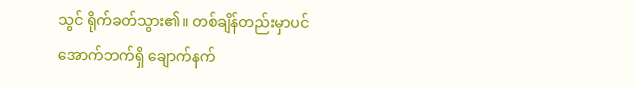သွင် ရိုက်ခတ်သွား၏။ တစ်ချိန်တည်းမှာပင် အောက်ဘက်ရှိ ချောက်နက်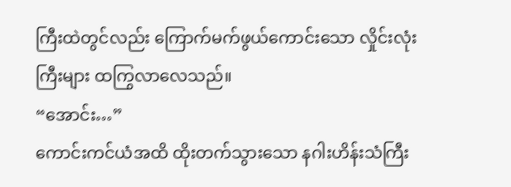ကြီးထဲတွင်လည်း ကြောက်မက်ဖွယ်ကောင်းသော လှိုင်းလုံးကြီးများ ထကြွလာလေသည်။
“အောင်း…”
ကောင်းကင်ယံအထိ ထိုးတက်သွားသော နဂါးဟိန်းသံကြီး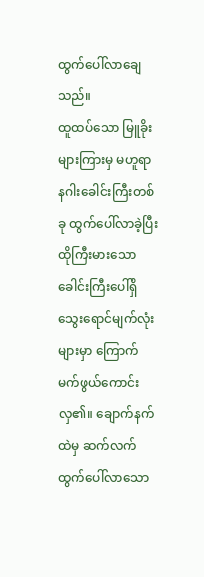ထွက်ပေါ်လာချေသည်။
ထူထပ်သော မြူခိုးများကြားမှ မဟူရာနဂါးခေါင်းကြီးတစ်ခု ထွက်ပေါ်လာခဲ့ပြီး ထိုကြီးမားသော ခေါင်းကြီးပေါ်ရှိ သွေးရောင်မျက်လုံးများမှာ ကြောက်မက်ဖွယ်ကောင်းလှ၏။ ချောက်နက်ထဲမှ ဆက်လက်ထွက်ပေါ်လာသော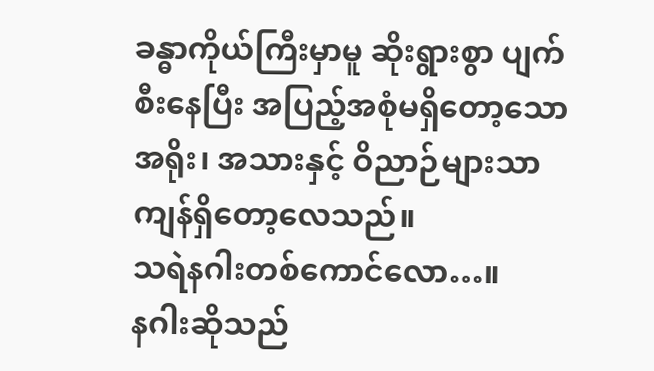ခန္ဓာကိုယ်ကြီးမှာမူ ဆိုးရွားစွာ ပျက်စီးနေပြီး အပြည့်အစုံမရှိတော့သော အရိုး၊ အသားနှင့် ဝိညာဉ်များသာ ကျန်ရှိတော့လေသည်။
သရဲနဂါးတစ်ကောင်လော…။
နဂါးဆိုသည်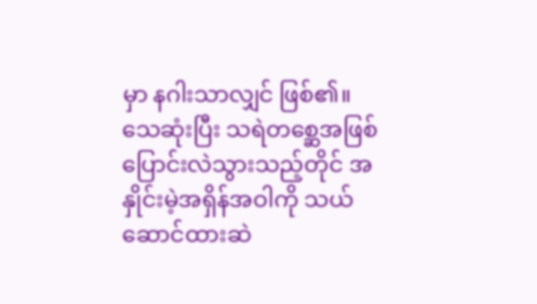မှာ နဂါးသာလျှင် ဖြစ်၏။
သေဆုံးပြီး သရဲတစ္ဆေအဖြစ် ပြောင်းလဲသွားသည့်တိုင် အနှိုင်းမဲ့အရှိန်အဝါကို သယ်ဆောင်ထားဆဲ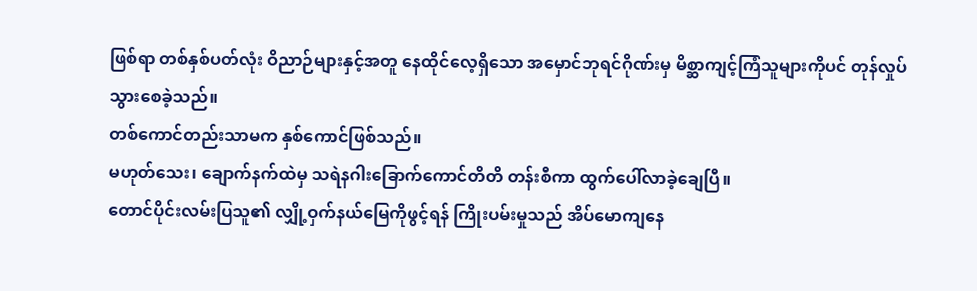ဖြစ်ရာ တစ်နှစ်ပတ်လုံး ဝိညာဉ်များနှင့်အတူ နေထိုင်လေ့ရှိသော အမှောင်ဘုရင်ဂိုဏ်းမှ မိစ္ဆာကျင့်ကြံသူများကိုပင် တုန်လှုပ်သွားစေခဲ့သည်။
တစ်ကောင်တည်းသာမက နှစ်ကောင်ဖြစ်သည်။
မဟုတ်သေး၊ ချောက်နက်ထဲမှ သရဲနဂါးခြောက်ကောင်တိတိ တန်းစီကာ ထွက်ပေါ်လာခဲ့ချေပြီ။
တောင်ပိုင်းလမ်းပြသူ၏ လျှို့ဝှက်နယ်မြေကိုဖွင့်ရန် ကြိုးပမ်းမှုသည် အိပ်မောကျနေ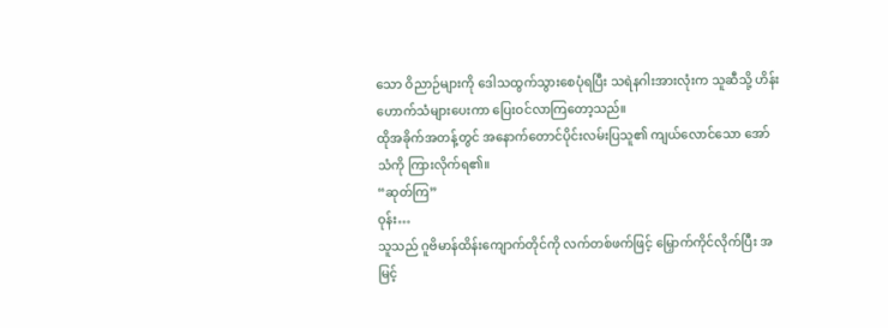သော ဝိညာဉ်များကို ဒေါသထွက်သွားစေပုံရပြီး သရဲနဂါးအားလုံးက သူဆီသို့ ဟိန်းဟောက်သံများပေးကာ ပြေးဝင်လာကြတော့သည်။
ထိုအခိုက်အတန့်တွင် အနောက်တောင်ပိုင်းလမ်းပြသူ၏ ကျယ်လောင်သော အော်သံကို ကြားလိုက်ရ၏။
“ဆုတ်ကြ”
ဝုန်း…
သူသည် ဂူဗိမာန်ထိန်းကျောက်တိုင်ကို လက်တစ်ဖက်ဖြင့် မြှောက်ကိုင်လိုက်ပြီး အမြင့်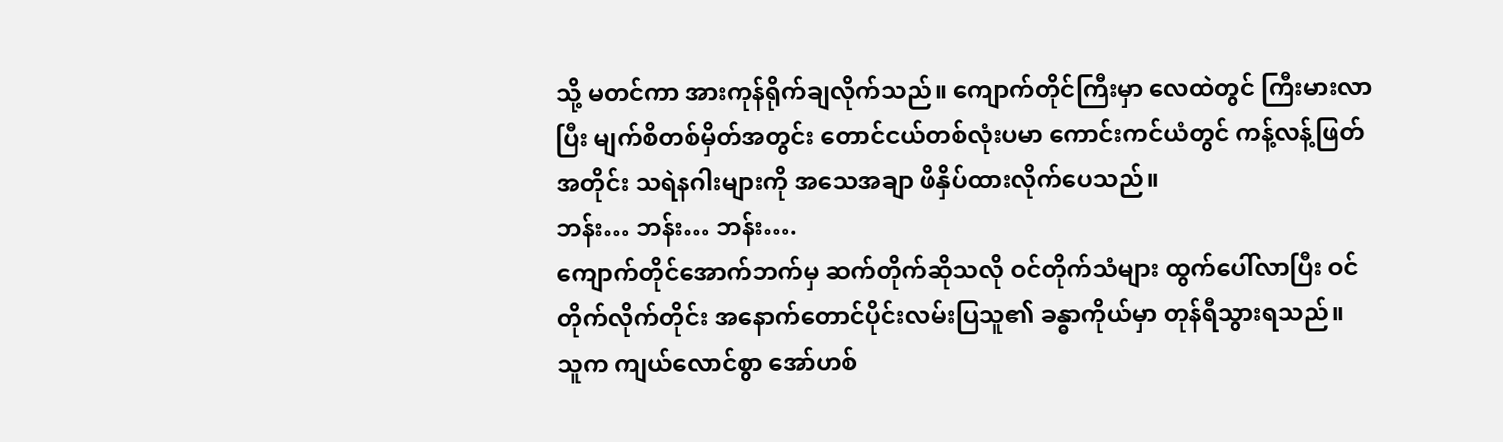သို့ မတင်ကာ အားကုန်ရိုက်ချလိုက်သည်။ ကျောက်တိုင်ကြီးမှာ လေထဲတွင် ကြီးမားလာပြီး မျက်စိတစ်မှိတ်အတွင်း တောင်ငယ်တစ်လုံးပမာ ကောင်းကင်ယံတွင် ကန့်လန့်ဖြတ်အတိုင်း သရဲနဂါးများကို အသေအချာ ဖိနှိပ်ထားလိုက်ပေသည်။
ဘန်း… ဘန်း… ဘန်း….
ကျောက်တိုင်အောက်ဘက်မှ ဆက်တိုက်ဆိုသလို ဝင်တိုက်သံများ ထွက်ပေါ်လာပြီး ဝင်တိုက်လိုက်တိုင်း အနောက်တောင်ပိုင်းလမ်းပြသူ၏ ခန္ဓာကိုယ်မှာ တုန်ရီသွားရသည်။
သူက ကျယ်လောင်စွာ အော်ဟစ်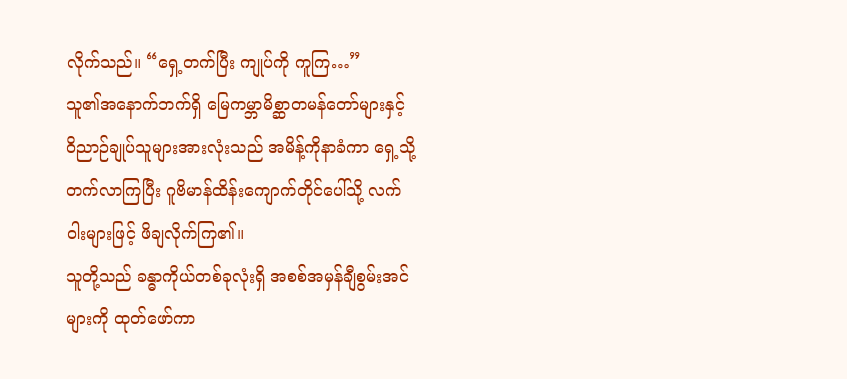လိုက်သည်။ “ရှေ့တက်ပြီး ကျုပ်ကို ကူကြ…”
သူ၏အနောက်ဘက်ရှိ မြေကမ္ဘာမိစ္ဆာတမန်တော်များနှင့် ဝိညာဉ်ချုပ်သူများအားလုံးသည် အမိန့်ကိုနာခံကာ ရှေ့သို့တက်လာကြပြီး ဂူဗိမာန်ထိန်းကျောက်တိုင်ပေါ်သို့ လက်ဝါးများဖြင့် ဖိချလိုက်ကြ၏။
သူတို့သည် ခန္ဓာကိုယ်တစ်ခုလုံးရှိ အစစ်အမှန်ချီစွမ်းအင်များကို ထုတ်ဖော်ကာ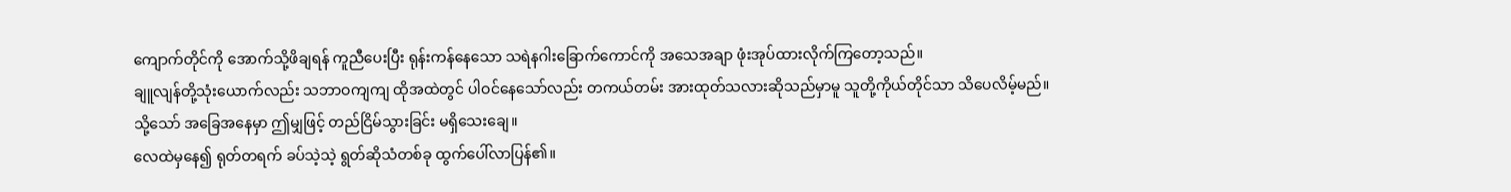ကျောက်တိုင်ကို အောက်သို့ဖိချရန် ကူညီပေးပြီး ရုန်းကန်နေသော သရဲနဂါးခြောက်ကောင်ကို အသေအချာ ဖုံးအုပ်ထားလိုက်ကြတော့သည်။
ချူလျန်တို့သုံးယောက်လည်း သဘာဝကျကျ ထိုအထဲတွင် ပါဝင်နေသော်လည်း တကယ်တမ်း အားထုတ်သလားဆိုသည်မှာမူ သူတို့ကိုယ်တိုင်သာ သိပေလိမ့်မည်။
သို့သော် အခြေအနေမှာ ဤမျှဖြင့် တည်ငြိမ်သွားခြင်း မရှိသေးချေ။
လေထဲမှနေ၍ ရုတ်တရက် ခပ်သဲ့သဲ့ ရွတ်ဆိုသံတစ်ခု ထွက်ပေါ်လာပြန်၏။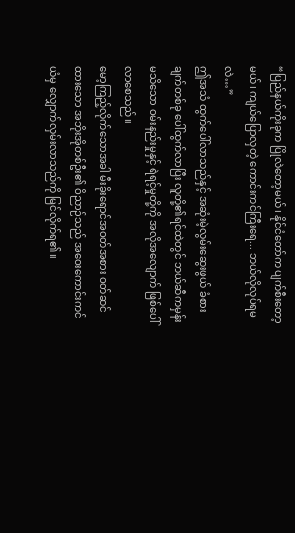“ပြည်နယ်ကိုးခုက ပြိုလဲတော့မယ်၊ နိုင်ငံတော်က ပျက်စီးတော့မယ်၊ ကျယ်ပြောလှတဲ့ ကောင်းကင်ကြီးရေ... ဘယ်လိုလုပ်ရမလဲ…”
ဤအသံ ထွက်ပေါ်လာသည်နှင့် အဆုံးမဲ့လွမ်းဆွေးဖွယ် ခံစားချက်တစ်ခု ပေါ်ထွက်လာပြီး လူတို့၏ရင်ထဲတွင် ဘယ်ဆီကမှန်းမသိသော ဝမ်းနည်းမှုနှင့် ရဲရင့်မှုတို့ကို အလိုအလျောက် ဖြစ်ပေါ်လာစေသည်။
မော့ကြည့်လိုက်သောအခါ မီးခိုးရောင်အဝတ်အစား ဝတ်ဆင်ထားသော အဘိုးအိုတစ်ဦး၏ ဝိညာဉ်သည် အဝေးကောင်းကင်ယံမှ လျှောက်လှမ်းလာသည်ကို မြင်လိုက်ရ၏။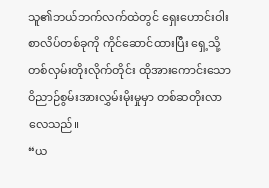သူ၏ဘယ်ဘက်လက်ထဲတွင် ရှေးဟောင်းဝါးစာလိပ်တစ်ခုကို ကိုင်ဆောင်ထားပြီး ရှေ့သို့ တစ်လှမ်းတိုးလိုက်တိုင်း ထိုအားကောင်းသော ဝိညာဉ်စွမ်းအားလွှမ်းမိုးမှုမှာ တစ်ဆတိုးလာလေသည်။
“ယ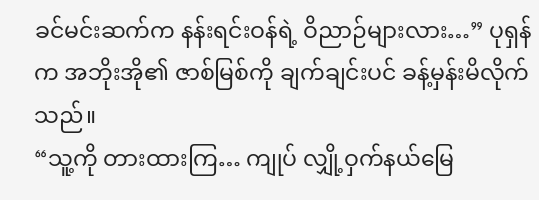ခင်မင်းဆက်က နန်းရင်းဝန်ရဲ့ ဝိညာဉ်များလား…” ပုရှန်က အဘိုးအို၏ ဇာစ်မြစ်ကို ချက်ချင်းပင် ခန့်မှန်းမိလိုက်သည်။
“သူ့ကို တားထားကြ… ကျုပ် လျှို့ဝှက်နယ်မြေ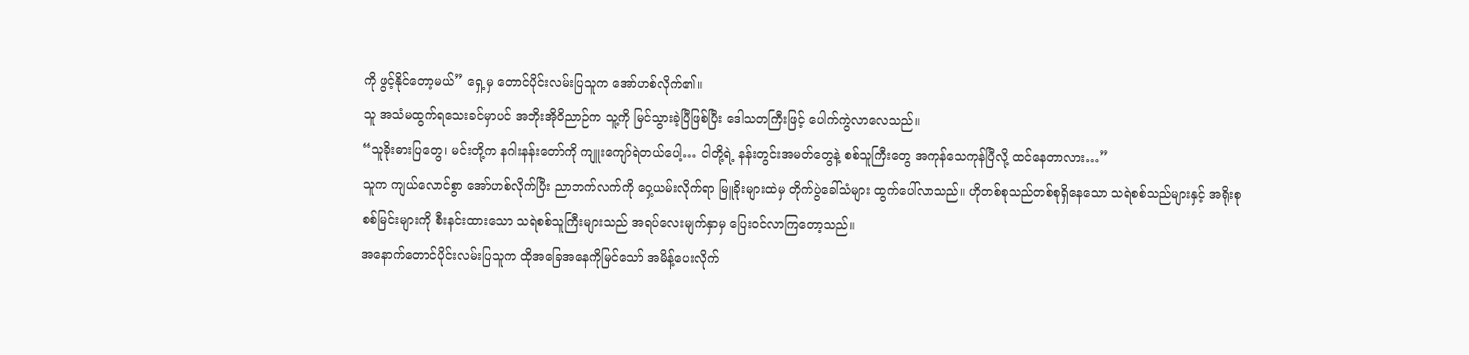ကို ဖွင့်နိုင်တော့မယ်” ရှေ့မှ တောင်ပိုင်းလမ်းပြသူက အော်ဟစ်လိုက်၏။
သူ အသံမထွက်ရသေးခင်မှာပင် အဘိုးအိုဝိညာဉ်က သူ့ကို မြင်သွားခဲ့ပြီဖြစ်ပြီး ဒေါသတကြီးဖြင့် ပေါက်ကွဲလာလေသည်။
“သူခိုးဓားပြတွေ၊ မင်းတို့က နဂါးနန်းတော်ကို ကျူးကျော်ရဲတယ်ပေါ့… ငါတို့ရဲ့ နန်းတွင်းအမတ်တွေနဲ့ စစ်သူကြီးတွေ အကုန်သေကုန်ပြီလို့ ထင်နေတာလား…”
သူက ကျယ်လောင်စွာ အော်ဟစ်လိုက်ပြီး ညာဘက်လက်ကို ဝှေ့ယမ်းလိုက်ရာ မြူခိုးများထဲမှ တိုက်ပွဲခေါ်သံများ ထွက်ပေါ်လာသည်။ ဟိုတစ်စုသည်တစ်စုရှိနေသော သရဲစစ်သည်များနှင့် အရိုးစုစစ်မြင်းများကို စီးနင်းထားသော သရဲစစ်သူကြီးများသည် အရပ်လေးမျက်နှာမှ ပြေးဝင်လာကြတော့သည်။
အနောက်တောင်ပိုင်းလမ်းပြသူက ထိုအခြေအနေကိုမြင်သော် အမိန့်ပေးလိုက်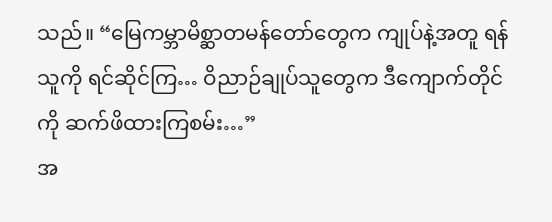သည်။ “မြေကမ္ဘာမိစ္ဆာတမန်တော်တွေက ကျုပ်နဲ့အတူ ရန်သူကို ရင်ဆိုင်ကြ… ဝိညာဉ်ချုပ်သူတွေက ဒီကျောက်တိုင်ကို ဆက်ဖိထားကြစမ်း…”
အ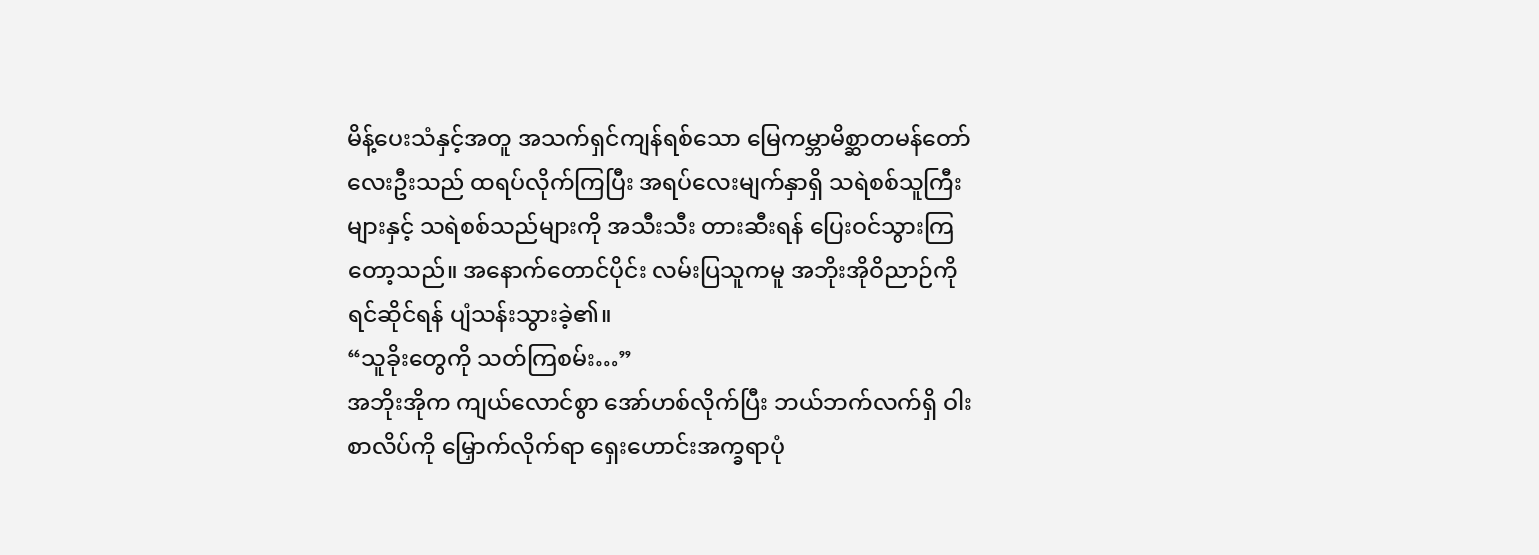မိန့်ပေးသံနှင့်အတူ အသက်ရှင်ကျန်ရစ်သော မြေကမ္ဘာမိစ္ဆာတမန်တော်လေးဦးသည် ထရပ်လိုက်ကြပြီး အရပ်လေးမျက်နှာရှိ သရဲစစ်သူကြီးများနှင့် သရဲစစ်သည်များကို အသီးသီး တားဆီးရန် ပြေးဝင်သွားကြတော့သည်။ အနောက်တောင်ပိုင်း လမ်းပြသူကမူ အဘိုးအိုဝိညာဉ်ကို ရင်ဆိုင်ရန် ပျံသန်းသွားခဲ့၏။
“သူခိုးတွေကို သတ်ကြစမ်း…”
အဘိုးအိုက ကျယ်လောင်စွာ အော်ဟစ်လိုက်ပြီး ဘယ်ဘက်လက်ရှိ ဝါးစာလိပ်ကို မြှောက်လိုက်ရာ ရှေးဟောင်းအက္ခရာပုံ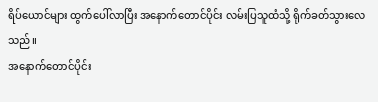ရိပ်ယောင်များ ထွက်ပေါ်လာပြီး အနောက်တောင်ပိုင်း လမ်းပြသူထံသို့ ရိုက်ခတ်သွားလေသည်။
အနောက်တောင်ပိုင်း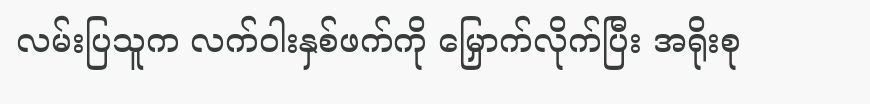လမ်းပြသူက လက်ဝါးနှစ်ဖက်ကို မြှောက်လိုက်ပြီး အရိုးစု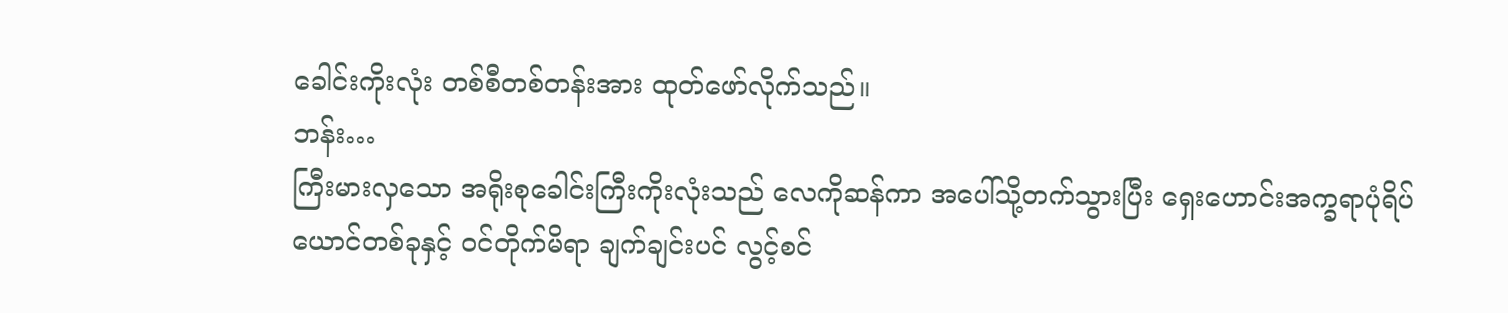ခေါင်းကိုးလုံး တစ်စီတစ်တန်းအား ထုတ်ဖော်လိုက်သည်။
ဘန်း…
ကြီးမားလှသော အရိုးစုခေါင်းကြီးကိုးလုံးသည် လေကိုဆန်ကာ အပေါ်သို့တက်သွားပြီး ရှေးဟောင်းအက္ခရာပုံရိပ်ယောင်တစ်ခုနှင့် ဝင်တိုက်မိရာ ချက်ချင်းပင် လွင့်စင်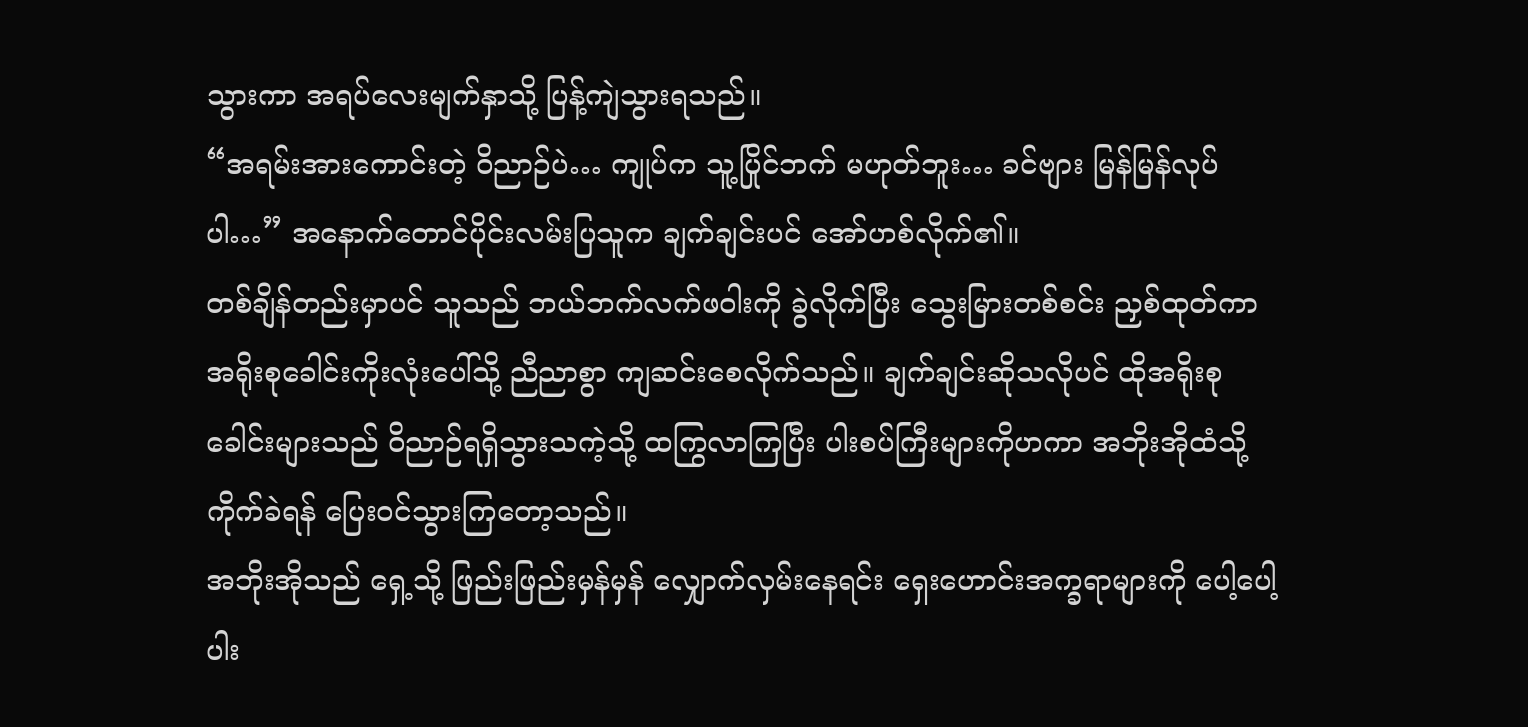သွားကာ အရပ်လေးမျက်နှာသို့ ပြန့်ကျဲသွားရသည်။
“အရမ်းအားကောင်းတဲ့ ဝိညာဉ်ပဲ… ကျုပ်က သူ့ပြိုင်ဘက် မဟုတ်ဘူး… ခင်ဗျား မြန်မြန်လုပ်ပါ…” အနောက်တောင်ပိုင်းလမ်းပြသူက ချက်ချင်းပင် အော်ဟစ်လိုက်၏။
တစ်ချိန်တည်းမှာပင် သူသည် ဘယ်ဘက်လက်ဖဝါးကို ခွဲလိုက်ပြီး သွေးမြားတစ်စင်း ညှစ်ထုတ်ကာ အရိုးစုခေါင်းကိုးလုံးပေါ်သို့ ညီညာစွာ ကျဆင်းစေလိုက်သည်။ ချက်ချင်းဆိုသလိုပင် ထိုအရိုးစုခေါင်းများသည် ဝိညာဉ်ရရှိသွားသကဲ့သို့ ထကြွလာကြပြီး ပါးစပ်ကြီးများကိုဟကာ အဘိုးအိုထံသို့ ကိုက်ခဲရန် ပြေးဝင်သွားကြတော့သည်။
အဘိုးအိုသည် ရှေ့သို့ ဖြည်းဖြည်းမှန်မှန် လျှောက်လှမ်းနေရင်း ရှေးဟောင်းအက္ခရာများကို ပေါ့ပေါ့ပါး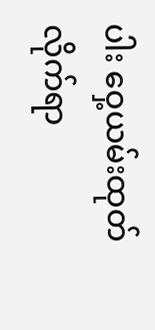ပါး ဝှေ့ယမ်းထုတ်လိုက်ရာ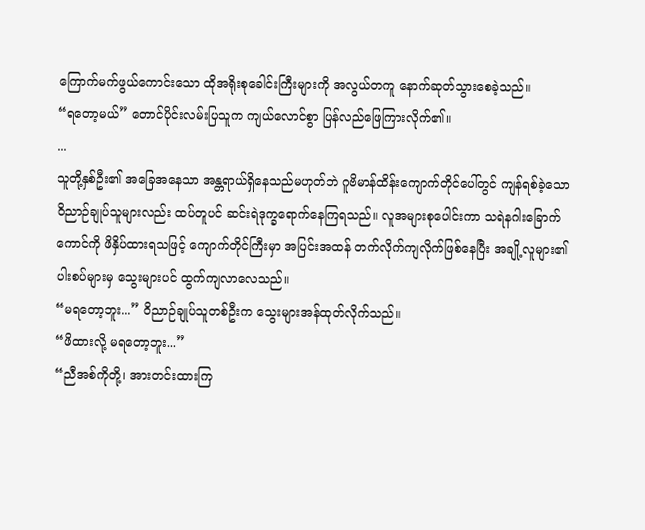ကြောက်မက်ဖွယ်ကောင်းသော ထိုအရိုးစုခေါင်းကြီးများကို အလွယ်တကူ နောက်ဆုတ်သွားစေခဲ့သည်။
“ရတော့မယ်” တောင်ပိုင်းလမ်းပြသူက ကျယ်လောင်စွာ ပြန်လည်ဖြေကြားလိုက်၏။
...
သူတို့နှစ်ဦး၏ အခြေအနေသာ အန္တရာယ်ရှိနေသည်မဟုတ်ဘဲ ဂူဗိမာန်ထိန်းကျောက်တိုင်ပေါ်တွင် ကျန်ရစ်ခဲ့သော ဝိညာဉ်ချုပ်သူများလည်း ထပ်တူပင် ဆင်းရဲဒုက္ခရောက်နေကြရသည်။ လူအများစုပေါင်းကာ သရဲနဂါးခြောက်ကောင်ကို ဖိနှိပ်ထားရသဖြင့် ကျောက်တိုင်ကြီးမှာ အပြင်းအထန် တက်လိုက်ကျလိုက်ဖြစ်နေပြီး အချို့လူများ၏ ပါးစပ်များမှ သွေးများပင် ထွက်ကျလာလေသည်။
“မရတော့ဘူး...” ဝိညာဉ်ချုပ်သူတစ်ဦးက သွေးများအန်ထုတ်လိုက်သည်။
“ဖိထားလို့ မရတော့ဘူး...”
“ညီအစ်ကိုတို့၊ အားတင်းထားကြ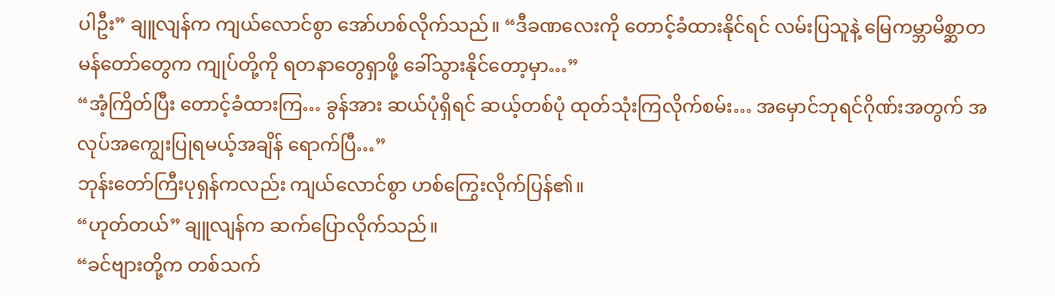ပါဦး” ချူလျန်က ကျယ်လောင်စွာ အော်ဟစ်လိုက်သည်။ “ဒီခဏလေးကို တောင့်ခံထားနိုင်ရင် လမ်းပြသူနဲ့ မြေကမ္ဘာမိစ္ဆာတမန်တော်တွေက ကျုပ်တို့ကို ရတနာတွေရှာဖို့ ခေါ်သွားနိုင်တော့မှာ…”
“အံ့ကြိတ်ပြီး တောင့်ခံထားကြ… ခွန်အား ဆယ်ပုံရှိရင် ဆယ့်တစ်ပုံ ထုတ်သုံးကြလိုက်စမ်း… အမှောင်ဘုရင်ဂိုဏ်းအတွက် အလုပ်အကျွေးပြုရမယ့်အချိန် ရောက်ပြီ…”
ဘုန်းတော်ကြီးပုရှန်ကလည်း ကျယ်လောင်စွာ ဟစ်ကြွေးလိုက်ပြန်၏။
“ဟုတ်တယ်” ချူလျန်က ဆက်ပြောလိုက်သည်။
“ခင်ဗျားတို့က တစ်သက်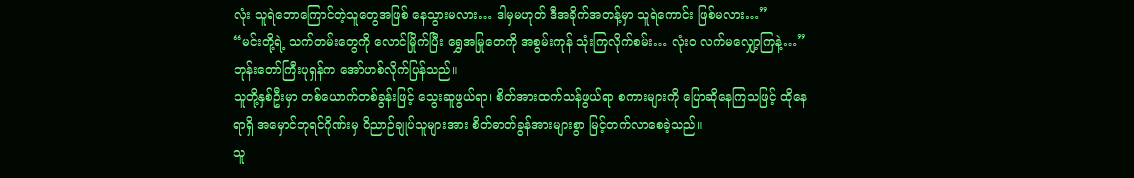လုံး သူရဲဘောကြောင်တဲ့သူတွေအဖြစ် နေသွားမလား… ဒါမှမဟုတ် ဒီအခိုက်အတန့်မှာ သူရဲကောင်း ဖြစ်မလား…”
“မင်းတို့ရဲ့ သက်တမ်းတွေကို လောင်မြိုက်ပြီး ရွှေအမြုတေကို အစွမ်းကုန် သုံးကြလိုက်စမ်း… လုံးဝ လက်မလျှော့ကြနဲ့…”
ဘုန်းတော်ကြီးပုရှန်က အော်ဟစ်လိုက်ပြန်သည်။
သူတို့နှစ်ဦးမှာ တစ်ယောက်တစ်ခွန်းဖြင့် သွေးဆူဖွယ်ရာ၊ စိတ်အားထက်သန်ဖွယ်ရာ စကားများကို ပြောဆိုနေကြသဖြင့် ထိုနေရာရှိ အမှောင်ဘုရင်ဂိုဏ်းမှ ဝိညာဉ်ချုပ်သူများအား စိတ်ဓာတ်ခွန်အားများစွာ မြင့်တက်လာစေခဲ့သည်။
သူ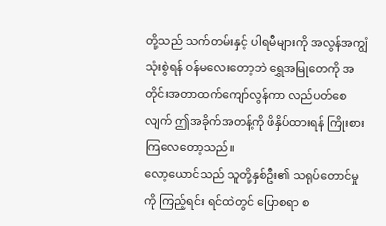တို့သည် သက်တမ်းနှင့် ပါရမီများကို အလွန်အကျွံသုံးစွဲရန် ဝန်မလေးတော့ဘဲ ရွှေအမြုတေကို အတိုင်းအတာထက်ကျော်လွန်ကာ လည်ပတ်စေလျက် ဤအခိုက်အတန့်ကို ဖိနှိပ်ထားရန် ကြိုးစားကြလေတော့သည်။
လော့ယောင်သည် သူတို့နှစ်ဦး၏ သရုပ်တောင်မှုကို ကြည့်ရင်း ရင်ထဲတွင် ပြောစရာ စ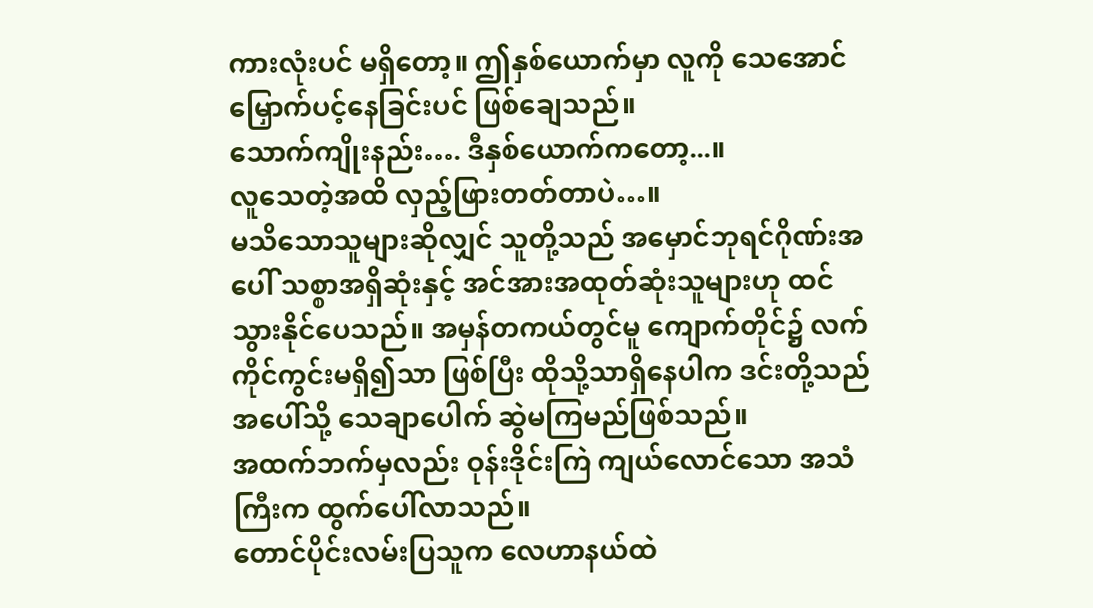ကားလုံးပင် မရှိတော့။ ဤနှစ်ယောက်မှာ လူကို သေအောင် မြှောက်ပင့်နေခြင်းပင် ဖြစ်ချေသည်။
သောက်ကျိုးနည်း…. ဒီနှစ်ယောက်ကတော့...။
လူသေတဲ့အထိ လှည့်ဖြားတတ်တာပဲ…။
မသိသောသူများဆိုလျှင် သူတို့သည် အမှောင်ဘုရင်ဂိုဏ်းအပေါ် သစ္စာအရှိဆုံးနှင့် အင်အားအထုတ်ဆုံးသူများဟု ထင်သွားနိုင်ပေသည်။ အမှန်တကယ်တွင်မူ ကျောက်တိုင်၌ လက်ကိုင်ကွင်းမရှိ၍သာ ဖြစ်ပြီး ထိုသို့သာရှိနေပါက ဒင်းတို့သည် အပေါ်သို့ သေချာပေါက် ဆွဲမကြမည်ဖြစ်သည်။
အထက်ဘက်မှလည်း ဝုန်းဒိုင်းကြဲ ကျယ်လောင်သော အသံကြီးက ထွက်ပေါ်လာသည်။
တောင်ပိုင်းလမ်းပြသူက လေဟာနယ်ထဲ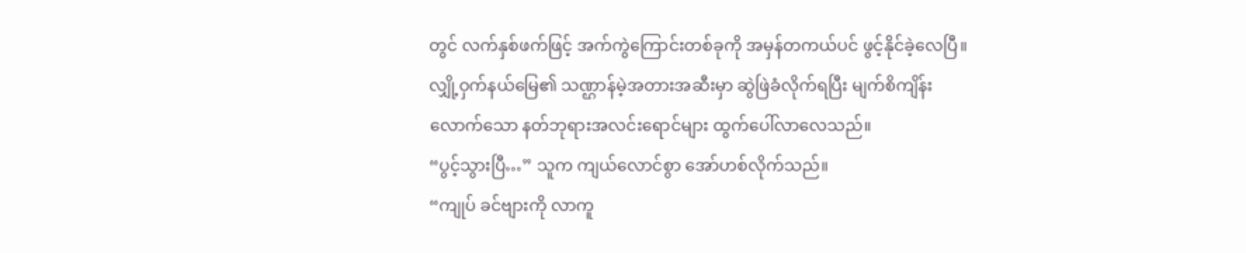တွင် လက်နှစ်ဖက်ဖြင့် အက်ကွဲကြောင်းတစ်ခုကို အမှန်တကယ်ပင် ဖွင့်နိုင်ခဲ့လေပြီ။ လျှို့ဝှက်နယ်မြေ၏ သဏ္ဌာန်မဲ့အတားအဆီးမှာ ဆွဲဖြဲခံလိုက်ရပြီး မျက်စိကျိန်းလောက်သော နတ်ဘုရားအလင်းရောင်များ ထွက်ပေါ်လာလေသည်။
“ပွင့်သွားပြီ…” သူက ကျယ်လောင်စွာ အော်ဟစ်လိုက်သည်။
“ကျုပ် ခင်ဗျားကို လာကူ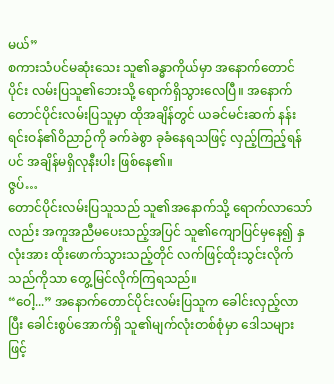မယ်”
စကားသံပင်မဆုံးသေး သူ၏ခန္ဓာကိုယ်မှာ အနောက်တောင်ပိုင်း လမ်းပြသူ၏ဘေးသို့ ရောက်ရှိသွားလေပြီ။ အနောက်တောင်ပိုင်းလမ်းပြသူမှာ ထိုအချိန်တွင် ယခင်မင်းဆက် နန်းရင်းဝန်၏ဝိညာဉ်ကို ခက်ခဲစွာ ခုခံနေရသဖြင့် လှည့်ကြည့်ရန်ပင် အချိန်မရှိလုနီးပါး ဖြစ်နေ၏။
ဇွပ်…
တောင်ပိုင်းလမ်းပြသူသည် သူ၏အနောက်သို့ ရောက်လာသော်လည်း အကူအညီမပေးသည့်အပြင် သူ၏ကျောပြင်မှနေ၍ နှလုံးအား ထိုးဖောက်သွားသည့်တိုင် လက်ဖြင့်ထိုးသွင်းလိုက်သည်ကိုသာ တွေ့မြင်လိုက်ကြရသည်။
“ဝေါ့...” အနောက်တောင်ပိုင်းလမ်းပြသူက ခေါင်းလှည့်လာပြီး ခေါင်းစွပ်အောက်ရှိ သူ၏မျက်လုံးတစ်စုံမှာ ဒေါသများဖြင့်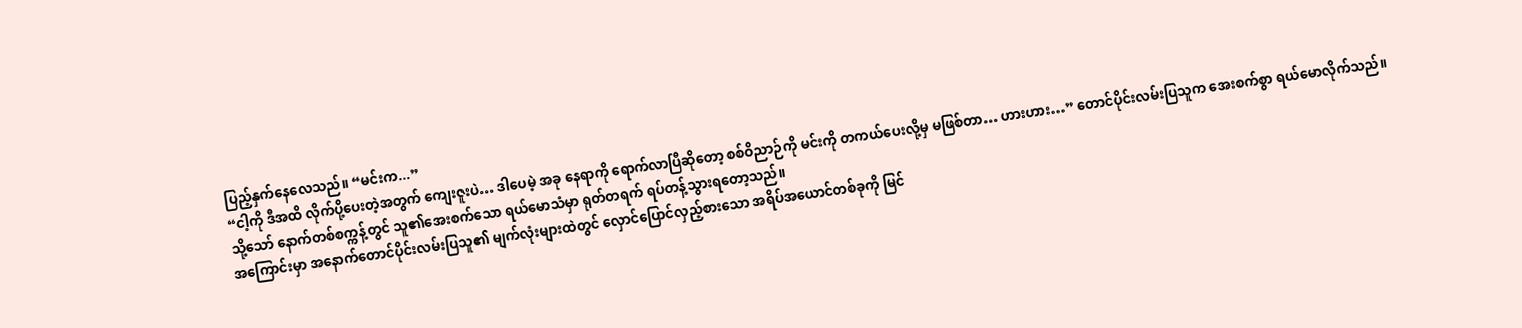ပြည့်နှက်နေလေသည်။ “မင်းက...”
“ငါ့ကို ဒီအထိ လိုက်ပို့ပေးတဲ့အတွက် ကျေးဇူးပဲ… ဒါပေမဲ့ အခု နေရာကို ရောက်လာပြီဆိုတော့ စစ်ဝိညာဉ်ကို မင်းကို တကယ်ပေးလို့မှ မဖြစ်တာ… ဟားဟား…” တောင်ပိုင်းလမ်းပြသူက အေးစက်စွာ ရယ်မောလိုက်သည်။
သို့သော် နောက်တစ်စက္ကန့်တွင် သူ၏အေးစက်သော ရယ်မောသံမှာ ရုတ်တရက် ရပ်တန့်သွားရတော့သည်။
အကြောင်းမှာ အနောက်တောင်ပိုင်းလမ်းပြသူ၏ မျက်လုံးများထဲတွင် လှောင်ပြောင်လှည့်စားသော အရိပ်အယောင်တစ်ခုကို မြင်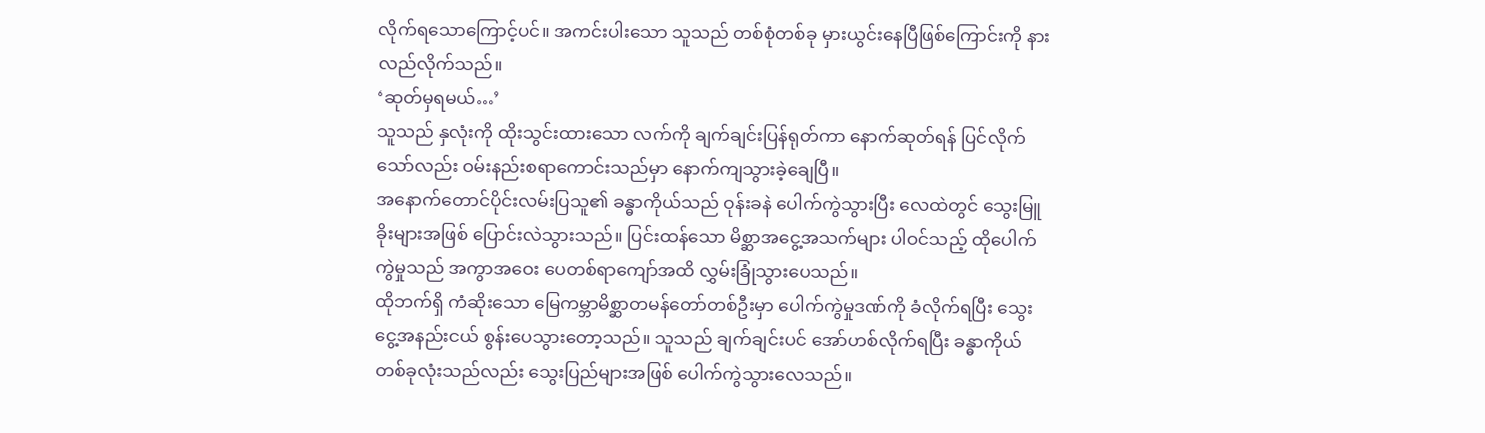လိုက်ရသောကြောင့်ပင်။ အကင်းပါးသော သူသည် တစ်စုံတစ်ခု မှားယွင်းနေပြီဖြစ်ကြောင်းကို နားလည်လိုက်သည်။
‘ဆုတ်မှရမယ်…’
သူသည် နှလုံးကို ထိုးသွင်းထားသော လက်ကို ချက်ချင်းပြန်ရုတ်ကာ နောက်ဆုတ်ရန် ပြင်လိုက်သော်လည်း ဝမ်းနည်းစရာကောင်းသည်မှာ နောက်ကျသွားခဲ့ချေပြီ။
အနောက်တောင်ပိုင်းလမ်းပြသူ၏ ခန္ဓာကိုယ်သည် ဝုန်းခနဲ ပေါက်ကွဲသွားပြီး လေထဲတွင် သွေးမြူခိုးများအဖြစ် ပြောင်းလဲသွားသည်။ ပြင်းထန်သော မိစ္ဆာအငွေ့အသက်များ ပါဝင်သည့် ထိုပေါက်ကွဲမှုသည် အကွာအဝေး ပေတစ်ရာကျော်အထိ လွှမ်းခြုံသွားပေသည်။
ထိုဘက်ရှိ ကံဆိုးသော မြေကမ္ဘာမိစ္ဆာတမန်တော်တစ်ဦးမှာ ပေါက်ကွဲမှုဒဏ်ကို ခံလိုက်ရပြီး သွေးငွေ့အနည်းငယ် စွန်းပေသွားတော့သည်။ သူသည် ချက်ချင်းပင် အော်ဟစ်လိုက်ရပြီး ခန္ဓာကိုယ်တစ်ခုလုံးသည်လည်း သွေးပြည်များအဖြစ် ပေါက်ကွဲသွားလေသည်။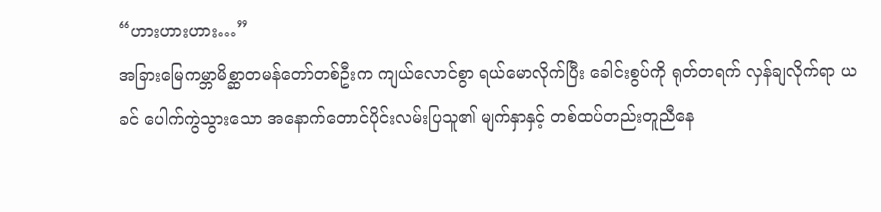“ဟားဟားဟား…”
အခြားမြေကမ္ဘာမိစ္ဆာတမန်တော်တစ်ဦးက ကျယ်လောင်စွာ ရယ်မောလိုက်ပြီး ခေါင်းစွပ်ကို ရုတ်တရက် လှန်ချလိုက်ရာ ယခင် ပေါက်ကွဲသွားသော အနောက်တောင်ပိုင်းလမ်းပြသူ၏ မျက်နှာနှင့် တစ်ထပ်တည်းတူညီနေ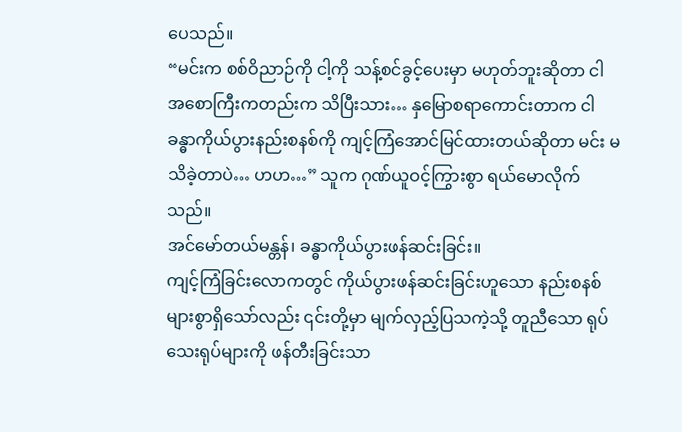ပေသည်။
“မင်းက စစ်ဝိညာဉ်ကို ငါ့ကို သန့်စင်ခွင့်ပေးမှာ မဟုတ်ဘူးဆိုတာ ငါ အစောကြီးကတည်းက သိပြီးသား… နှမြောစရာကောင်းတာက ငါ ခန္ဓာကိုယ်ပွားနည်းစနစ်ကို ကျင့်ကြံအောင်မြင်ထားတယ်ဆိုတာ မင်း မသိခဲ့တာပဲ… ဟဟ…” သူက ဂုဏ်ယူဝင့်ကြွားစွာ ရယ်မောလိုက်သည်။
အင်မော်တယ်မန္တန်၊ ခန္ဓာကိုယ်ပွားဖန်ဆင်းခြင်း။
ကျင့်ကြံခြင်းလောကတွင် ကိုယ်ပွားဖန်ဆင်းခြင်းဟူသော နည်းစနစ်များစွာရှိသော်လည်း ၎င်းတို့မှာ မျက်လှည့်ပြသကဲ့သို့ တူညီသော ရုပ်သေးရုပ်များကို ဖန်တီးခြင်းသာ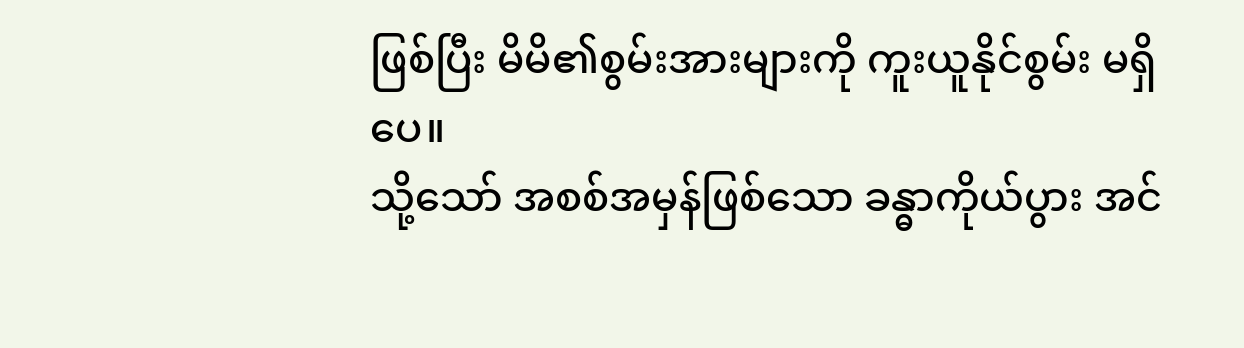ဖြစ်ပြီး မိမိ၏စွမ်းအားများကို ကူးယူနိုင်စွမ်း မရှိပေ။
သို့သော် အစစ်အမှန်ဖြစ်သော ခန္ဓာကိုယ်ပွား အင်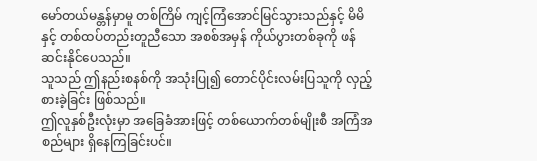မော်တယ်မန္တန်မှာမူ တစ်ကြိမ် ကျင့်ကြံအောင်မြင်သွားသည်နှင့် မိမိနှင့် တစ်ထပ်တည်းတူညီသော အစစ်အမှန် ကိုယ်ပွားတစ်ခုကို ဖန်ဆင်းနိုင်ပေသည်။
သူသည် ဤနည်းစနစ်ကို အသုံးပြု၍ တောင်ပိုင်းလမ်းပြသူကို လှည့်စားခဲ့ခြင်း ဖြစ်သည်။
ဤလူနှစ်ဦးလုံးမှာ အခြေခံအားဖြင့် တစ်ယောက်တစ်မျိုးစီ အကြံအစည်များ ရှိနေကြခြင်းပင်။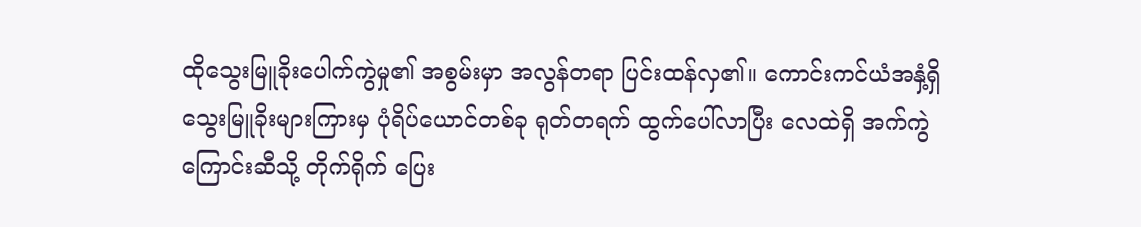ထိုသွေးမြူခိုးပေါက်ကွဲမှု၏ အစွမ်းမှာ အလွန်တရာ ပြင်းထန်လှ၏။ ကောင်းကင်ယံအနှံ့ရှိ သွေးမြူခိုးများကြားမှ ပုံရိပ်ယောင်တစ်ခု ရုတ်တရက် ထွက်ပေါ်လာပြီး လေထဲရှိ အက်ကွဲကြောင်းဆီသို့ တိုက်ရိုက် ပြေး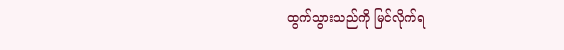ထွက်သွားသည်ကို မြင်လိုက်ရ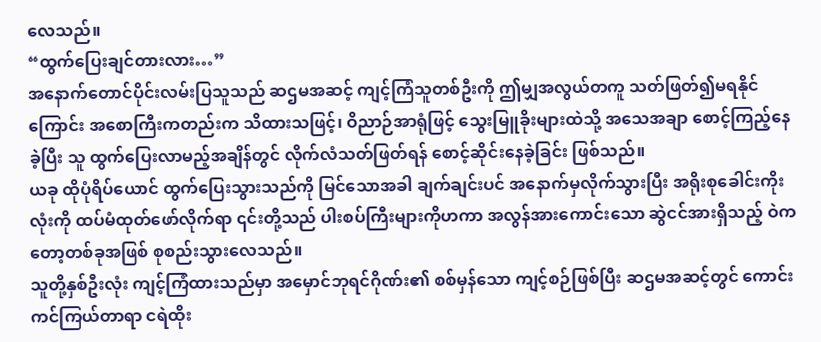လေသည်။
“ထွက်ပြေးချင်တားလား…”
အနောက်တောင်ပိုင်းလမ်းပြသူသည် ဆဌမအဆင့် ကျင့်ကြံသူတစ်ဦးကို ဤမျှအလွယ်တကူ သတ်ဖြတ်၍မရနိုင်ကြောင်း အစောကြီးကတည်းက သိထားသဖြင့်၊ ဝိညာဉ်အာရုံဖြင့် သွေးမြူခိုးများထဲသို့ အသေအချာ စောင့်ကြည့်နေခဲ့ပြီး သူ ထွက်ပြေးလာမည့်အချိန်တွင် လိုက်လံသတ်ဖြတ်ရန် စောင့်ဆိုင်းနေခဲ့ခြင်း ဖြစ်သည်။
ယခု ထိုပုံရိပ်ယောင် ထွက်ပြေးသွားသည်ကို မြင်သောအခါ ချက်ချင်းပင် အနောက်မှလိုက်သွားပြီး အရိုးစုခေါင်းကိုးလုံးကို ထပ်မံထုတ်ဖော်လိုက်ရာ ၎င်းတို့သည် ပါးစပ်ကြီးများကိုဟကာ အလွန်အားကောင်းသော ဆွဲငင်အားရှိသည့် ဝဲကတော့တစ်ခုအဖြစ် စုစည်းသွားလေသည်။
သူတို့နှစ်ဦးလုံး ကျင့်ကြံထားသည်မှာ အမှောင်ဘုရင်ဂိုဏ်း၏ စစ်မှန်သော ကျင့်စဉ်ဖြစ်ပြီး ဆဌမအဆင့်တွင် ကောင်းကင်ကြယ်တာရာ ငရဲထိုး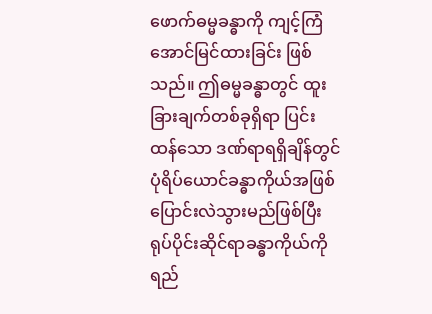ဖောက်ဓမ္မခန္ဓာကို ကျင့်ကြံအောင်မြင်ထားခြင်း ဖြစ်သည်။ ဤဓမ္မခန္ဓာတွင် ထူးခြားချက်တစ်ခုရှိရာ ပြင်းထန်သော ဒဏ်ရာရရှိချိန်တွင် ပုံရိပ်ယောင်ခန္ဓာကိုယ်အဖြစ် ပြောင်းလဲသွားမည်ဖြစ်ပြီး ရုပ်ပိုင်းဆိုင်ရာခန္ဓာကိုယ်ကို ရည်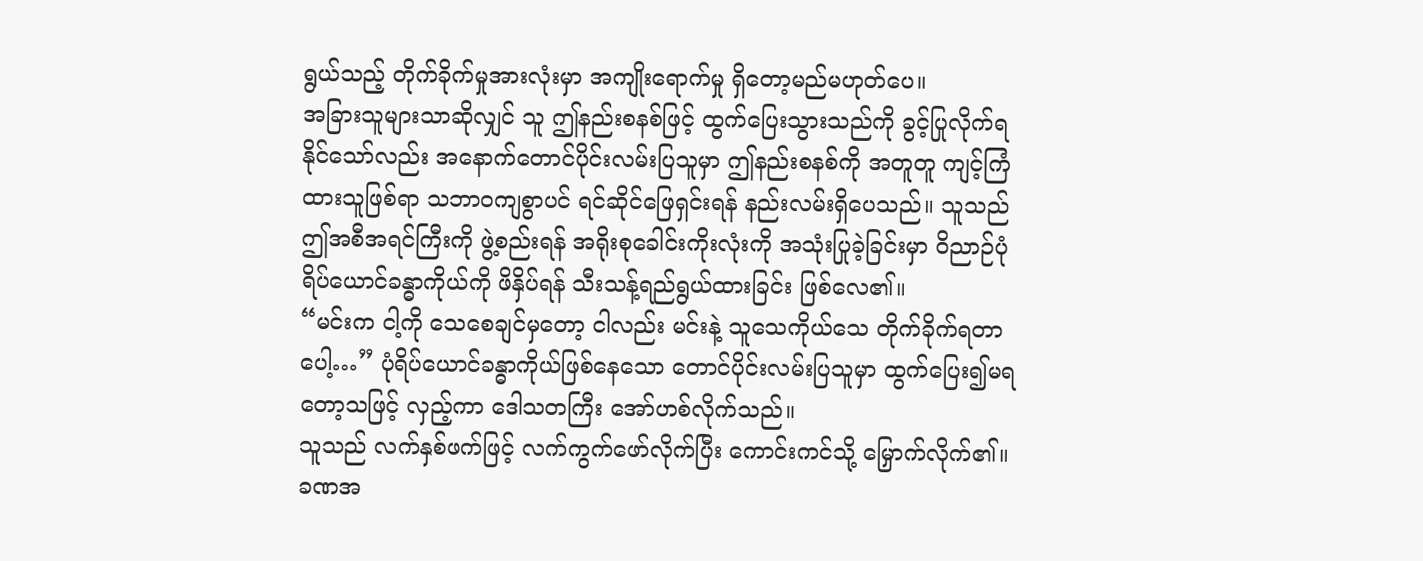ရွယ်သည့် တိုက်ခိုက်မှုအားလုံးမှာ အကျိုးရောက်မှု ရှိတော့မည်မဟုတ်ပေ။
အခြားသူများသာဆိုလျှင် သူ ဤနည်းစနစ်ဖြင့် ထွက်ပြေးသွားသည်ကို ခွင့်ပြုလိုက်ရနိုင်သော်လည်း အနောက်တောင်ပိုင်းလမ်းပြသူမှာ ဤနည်းစနစ်ကို အတူတူ ကျင့်ကြံထားသူဖြစ်ရာ သဘာဝကျစွာပင် ရင်ဆိုင်ဖြေရှင်းရန် နည်းလမ်းရှိပေသည်။ သူသည် ဤအစီအရင်ကြီးကို ဖွဲ့စည်းရန် အရိုးစုခေါင်းကိုးလုံးကို အသုံးပြုခဲ့ခြင်းမှာ ဝိညာဉ်ပုံရိပ်ယောင်ခန္ဓာကိုယ်ကို ဖိနှိပ်ရန် သီးသန့်ရည်ရွယ်ထားခြင်း ဖြစ်လေ၏။
“မင်းက ငါ့ကို သေစေချင်မှတော့ ငါလည်း မင်းနဲ့ သူသေကိုယ်သေ တိုက်ခိုက်ရတာပေါ့…” ပုံရိပ်ယောင်ခန္ဓာကိုယ်ဖြစ်နေသော တောင်ပိုင်းလမ်းပြသူမှာ ထွက်ပြေး၍မရတော့သဖြင့် လှည့်ကာ ဒေါသတကြီး အော်ဟစ်လိုက်သည်။
သူသည် လက်နှစ်ဖက်ဖြင့် လက်ကွက်ဖော်လိုက်ပြီး ကောင်းကင်သို့ မြှောက်လိုက်၏။
ခဏအ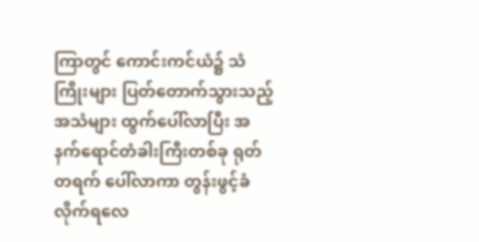ကြာတွင် ကောင်းကင်ယံ၌ သံကြိုးများ ပြတ်တောက်သွားသည့်အသံများ ထွက်ပေါ်လာပြီး အနက်ရောင်တံခါးကြီးတစ်ခု ရုတ်တရက် ပေါ်လာကာ တွန်းဖွင့်ခံလိုက်ရလေ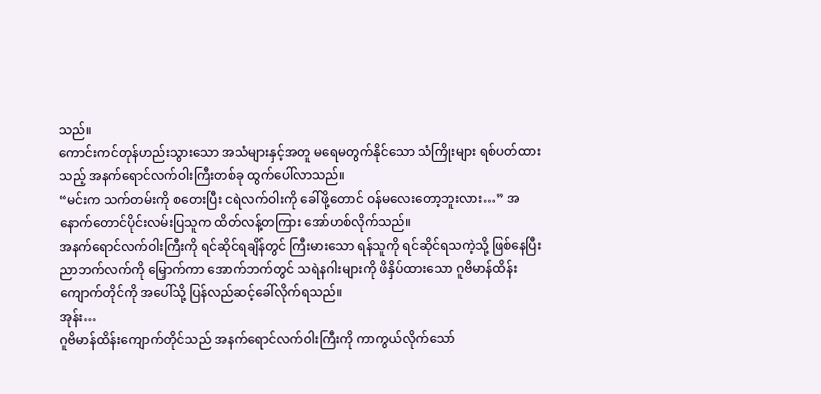သည်။
ကောင်းကင်တုန်ဟည်းသွားသော အသံများနှင့်အတူ မရေမတွက်နိုင်သော သံကြိုးများ ရစ်ပတ်ထားသည့် အနက်ရောင်လက်ဝါးကြီးတစ်ခု ထွက်ပေါ်လာသည်။
“မင်းက သက်တမ်းကို စတေးပြီး ငရဲလက်ဝါးကို ခေါ်ဖို့တောင် ဝန်မလေးတော့ဘူးလား…” အနောက်တောင်ပိုင်းလမ်းပြသူက ထိတ်လန့်တကြား အော်ဟစ်လိုက်သည်။
အနက်ရောင်လက်ဝါးကြီးကို ရင်ဆိုင်ရချိန်တွင် ကြီးမားသော ရန်သူကို ရင်ဆိုင်ရသကဲ့သို့ ဖြစ်နေပြီး ညာဘက်လက်ကို မြှောက်ကာ အောက်ဘက်တွင် သရဲနဂါးများကို ဖိနှိပ်ထားသော ဂူဗိမာန်ထိန်းကျောက်တိုင်ကို အပေါ်သို့ ပြန်လည်ဆင့်ခေါ်လိုက်ရသည်။
အုန်း…
ဂူဗိမာန်ထိန်းကျောက်တိုင်သည် အနက်ရောင်လက်ဝါးကြီးကို ကာကွယ်လိုက်သော်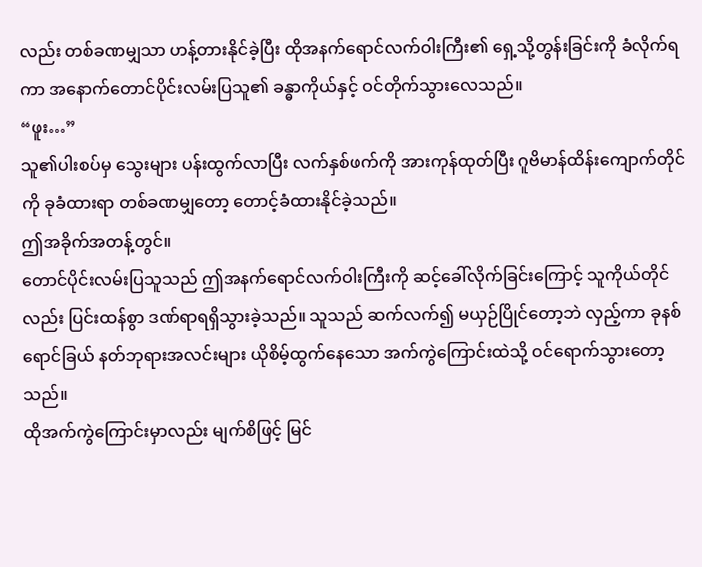လည်း တစ်ခဏမျှသာ ဟန့်တားနိုင်ခဲ့ပြီး ထိုအနက်ရောင်လက်ဝါးကြီး၏ ရှေ့သို့တွန်းခြင်းကို ခံလိုက်ရကာ အနောက်တောင်ပိုင်းလမ်းပြသူ၏ ခန္ဓာကိုယ်နှင့် ဝင်တိုက်သွားလေသည်။
“ဖူး…”
သူ၏ပါးစပ်မှ သွေးများ ပန်းထွက်လာပြီး လက်နှစ်ဖက်ကို အားကုန်ထုတ်ပြီး ဂူဗိမာန်ထိန်းကျောက်တိုင်ကို ခုခံထားရာ တစ်ခဏမျှတော့ တောင့်ခံထားနိုင်ခဲ့သည်။
ဤအခိုက်အတန့်တွင်။
တောင်ပိုင်းလမ်းပြသူသည် ဤအနက်ရောင်လက်ဝါးကြီးကို ဆင့်ခေါ်လိုက်ခြင်းကြောင့် သူကိုယ်တိုင်လည်း ပြင်းထန်စွာ ဒဏ်ရာရရှိသွားခဲ့သည်။ သူသည် ဆက်လက်၍ မယှဉ်ပြိုင်တော့ဘဲ လှည့်ကာ ခုနစ်ရောင်ခြယ် နတ်ဘုရားအလင်းများ ယိုစိမ့်ထွက်နေသော အက်ကွဲကြောင်းထဲသို့ ဝင်ရောက်သွားတော့သည်။
ထိုအက်ကွဲကြောင်းမှာလည်း မျက်စိဖြင့် မြင်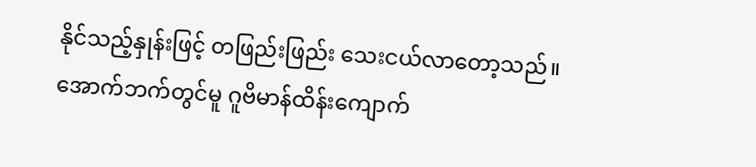နိုင်သည့်နှုန်းဖြင့် တဖြည်းဖြည်း သေးငယ်လာတော့သည်။
အောက်ဘက်တွင်မူ ဂူဗိမာန်ထိန်းကျောက်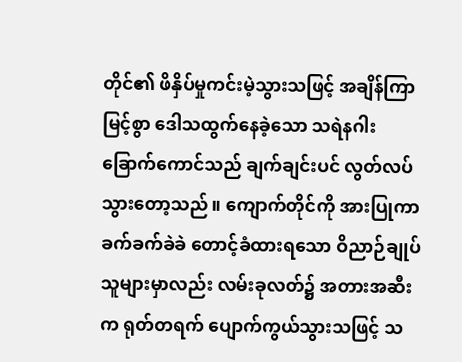တိုင်၏ ဖိနှိပ်မှုကင်းမဲ့သွားသဖြင့် အချိန်ကြာမြင့်စွာ ဒေါသထွက်နေခဲ့သော သရဲနဂါးခြောက်ကောင်သည် ချက်ချင်းပင် လွတ်လပ်သွားတော့သည်။ ကျောက်တိုင်ကို အားပြုကာ ခက်ခက်ခဲခဲ တောင့်ခံထားရသော ဝိညာဉ်ချုပ်သူများမှာလည်း လမ်းခုလတ်၌ အတားအဆီးက ရုတ်တရက် ပျောက်ကွယ်သွားသဖြင့် သ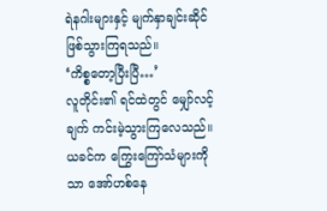ရဲနဂါးများနှင့် မျက်နှာချင်းဆိုင် ဖြစ်သွားကြရသည်။
‘ကိစ္စတော့ပြီးပြီ…’
လူတိုင်း၏ ရင်ထဲတွင် မျှော်လင့်ချက် ကင်းမဲ့သွားကြလေသည်။
ယခင်က ကြွေးကြော်သံများကိုသာ အော်ဟစ်နေ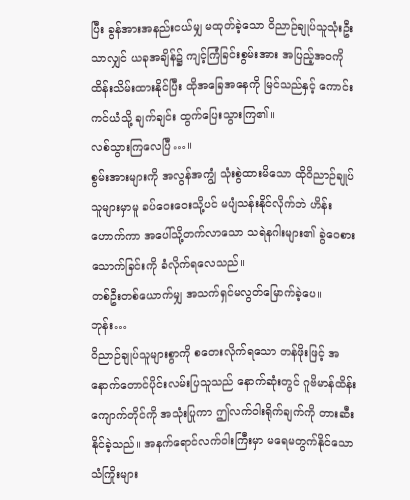ပြီး ခွန်အားအနည်းငယ်မျှ မထုတ်ခဲ့သော ဝိညာဉ်ချုပ်သူသုံးဦးသာလျှင် ယခုအချိန်၌ ကျင့်ကြံခြင်းစွမ်းအား အပြည့်အဝကို ထိန်းသိမ်းထားနိုင်ပြီး ထိုအခြေအနေကို မြင်သည်နှင့် ကောင်းကင်ယံသို့ ချက်ချင်း ထွက်ပြေးသွားကြ၏။
လစ်သွားကြလေပြီ…။
စွမ်းအားများကို အလွန်အကျွံ သုံးစွဲထားမိသော ထိုဝိညာဉ်ချုပ်သူများမှာမူ ခပ်ဝေးဝေးသို့ပင် မပျံသန်းနိုင်လိုက်ဘဲ ဟိန်းဟောက်ကာ အပေါ်သို့တက်လာသော သရဲနဂါးများ၏ ခွဲဝေစားသောက်ခြင်းကို ခံလိုက်ရလေသည်။
တစ်ဦးတစ်ယောက်မျှ အသက်ရှင်မလွတ်မြောက်ခဲ့ပေ။
ဘုန်း…
ဝိညာဉ်ချုပ်သူများစွာကို စတေးလိုက်ရသော တန်ဖိုးဖြင့် အနောက်တောင်ပိုင်းလမ်းပြသူသည် နောက်ဆုံးတွင် ဂူဗိမာန်ထိန်းကျောက်တိုင်ကို အသုံးပြုကာ ဤလက်ဝါးရိုက်ချက်ကို တားဆီးနိုင်ခဲ့သည်။ အနက်ရောင်လက်ဝါးကြီးမှာ မရေမတွက်နိုင်သော သံကြိုးများ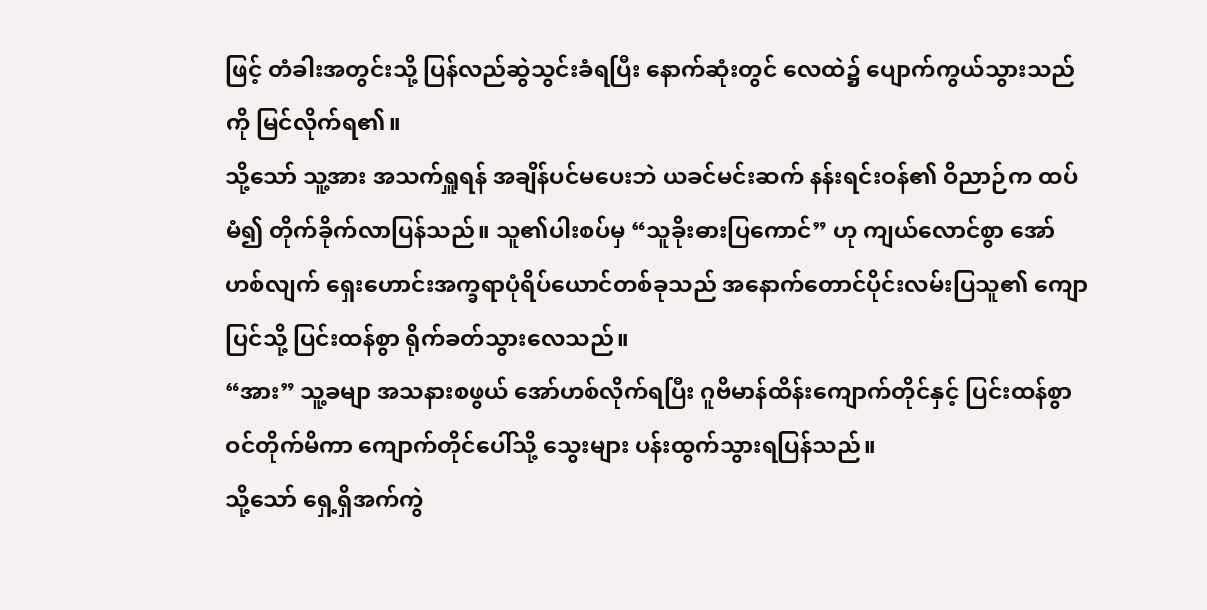ဖြင့် တံခါးအတွင်းသို့ ပြန်လည်ဆွဲသွင်းခံရပြီး နောက်ဆုံးတွင် လေထဲ၌ ပျောက်ကွယ်သွားသည်ကို မြင်လိုက်ရ၏။
သို့သော် သူ့အား အသက်ရှူရန် အချိန်ပင်မပေးဘဲ ယခင်မင်းဆက် နန်းရင်းဝန်၏ ဝိညာဉ်က ထပ်မံ၍ တိုက်ခိုက်လာပြန်သည်။ သူ၏ပါးစပ်မှ “သူခိုးဓားပြကောင်” ဟု ကျယ်လောင်စွာ အော်ဟစ်လျက် ရှေးဟောင်းအက္ခရာပုံရိပ်ယောင်တစ်ခုသည် အနောက်တောင်ပိုင်းလမ်းပြသူ၏ ကျောပြင်သို့ ပြင်းထန်စွာ ရိုက်ခတ်သွားလေသည်။
“အား” သူ့ခမျာ အသနားစဖွယ် အော်ဟစ်လိုက်ရပြီး ဂူဗိမာန်ထိန်းကျောက်တိုင်နှင့် ပြင်းထန်စွာ ဝင်တိုက်မိကာ ကျောက်တိုင်ပေါ်သို့ သွေးများ ပန်းထွက်သွားရပြန်သည်။
သို့သော် ရှေ့ရှိအက်ကွဲ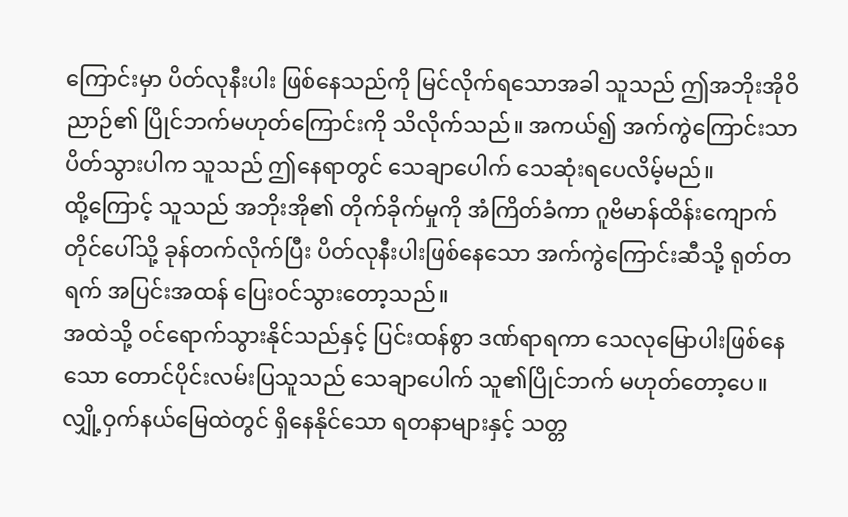ကြောင်းမှာ ပိတ်လုနီးပါး ဖြစ်နေသည်ကို မြင်လိုက်ရသောအခါ သူသည် ဤအဘိုးအိုဝိညာဉ်၏ ပြိုင်ဘက်မဟုတ်ကြောင်းကို သိလိုက်သည်။ အကယ်၍ အက်ကွဲကြောင်းသာ ပိတ်သွားပါက သူသည် ဤနေရာတွင် သေချာပေါက် သေဆုံးရပေလိမ့်မည်။
ထို့ကြောင့် သူသည် အဘိုးအို၏ တိုက်ခိုက်မှုကို အံကြိတ်ခံကာ ဂူဗိမာန်ထိန်းကျောက်တိုင်ပေါ်သို့ ခုန်တက်လိုက်ပြီး ပိတ်လုနီးပါးဖြစ်နေသော အက်ကွဲကြောင်းဆီသို့ ရုတ်တရက် အပြင်းအထန် ပြေးဝင်သွားတော့သည်။
အထဲသို့ ဝင်ရောက်သွားနိုင်သည်နှင့် ပြင်းထန်စွာ ဒဏ်ရာရကာ သေလုမြောပါးဖြစ်နေသော တောင်ပိုင်းလမ်းပြသူသည် သေချာပေါက် သူ၏ပြိုင်ဘက် မဟုတ်တော့ပေ။ လျှို့ဝှက်နယ်မြေထဲတွင် ရှိနေနိုင်သော ရတနာများနှင့် သတ္တ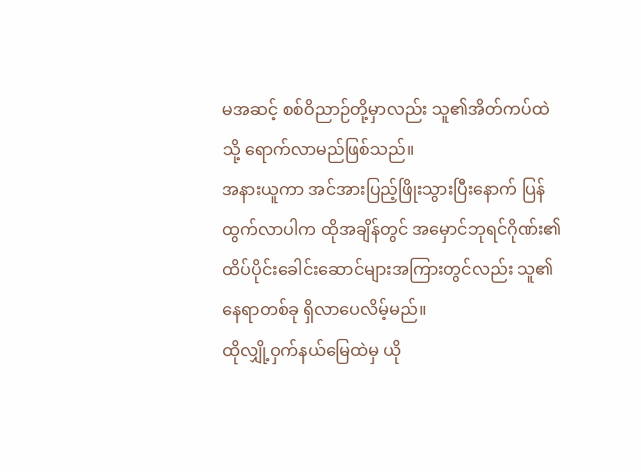မအဆင့် စစ်ဝိညာဉ်တို့မှာလည်း သူ၏အိတ်ကပ်ထဲသို့ ရောက်လာမည်ဖြစ်သည်။
အနားယူကာ အင်အားပြည့်ဖြိုးသွားပြီးနောက် ပြန်ထွက်လာပါက ထိုအချိန်တွင် အမှောင်ဘုရင်ဂိုဏ်း၏ ထိပ်ပိုင်းခေါင်းဆောင်များအကြားတွင်လည်း သူ၏နေရာတစ်ခု ရှိလာပေလိမ့်မည်။
ထိုလျှို့ဝှက်နယ်မြေထဲမှ ယို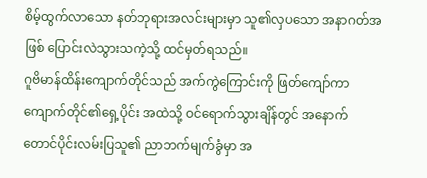စိမ့်ထွက်လာသော နတ်ဘုရားအလင်းများမှာ သူ၏လှပသော အနာဂတ်အဖြစ် ပြောင်းလဲသွားသကဲ့သို့ ထင်မှတ်ရသည်။
ဂူဗိမာန်ထိန်းကျောက်တိုင်သည် အက်ကွဲကြောင်းကို ဖြတ်ကျော်ကာ ကျောက်တိုင်၏ရှေ့ပိုင်း အထဲသို့ ဝင်ရောက်သွားချိန်တွင် အနောက်တောင်ပိုင်းလမ်းပြသူ၏ ညာဘက်မျက်ခွံမှာ အ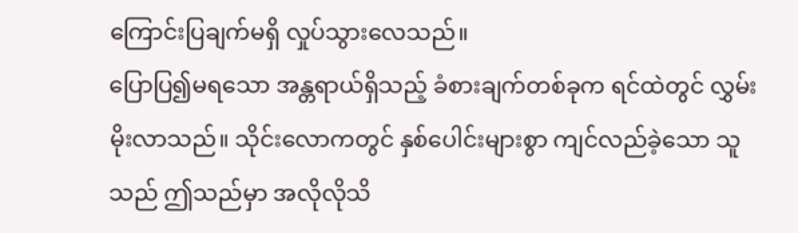ကြောင်းပြချက်မရှိ လှုပ်သွားလေသည်။
ပြောပြ၍မရသော အန္တရာယ်ရှိသည့် ခံစားချက်တစ်ခုက ရင်ထဲတွင် လွှမ်းမိုးလာသည်။ သိုင်းလောကတွင် နှစ်ပေါင်းများစွာ ကျင်လည်ခဲ့သော သူသည် ဤသည်မှာ အလိုလိုသိ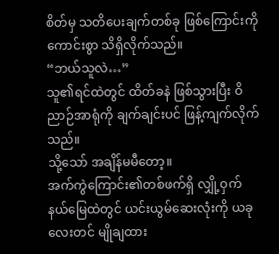စိတ်မှ သတိပေးချက်တစ်ခု ဖြစ်ကြောင်းကို ကောင်းစွာ သိရှိလိုက်သည်။
“ဘယ်သူလဲ…”
သူ၏ရင်ထဲတွင် ထိတ်ခနဲ ဖြစ်သွားပြီး ဝိညာဉ်အာရုံကို ချက်ချင်းပင် ဖြန့်ကျက်လိုက်သည်။
သို့သော် အချိန်မမီတော့။
အက်ကွဲကြောင်း၏တစ်ဖက်ရှိ လျှို့ဝှက်နယ်မြေထဲတွင် ယင်းယွမ်ဆေးလုံးကို ယခုလေးတင် မျိုချထား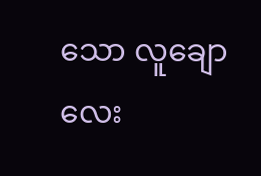သော လူချောလေး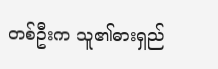တစ်ဦးက သူ၏ဓားရှည်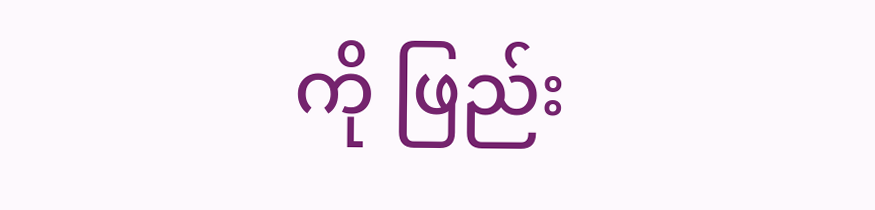ကို ဖြည်း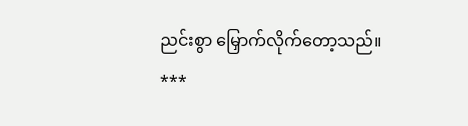ညင်းစွာ မြှောက်လိုက်တော့သည်။
***